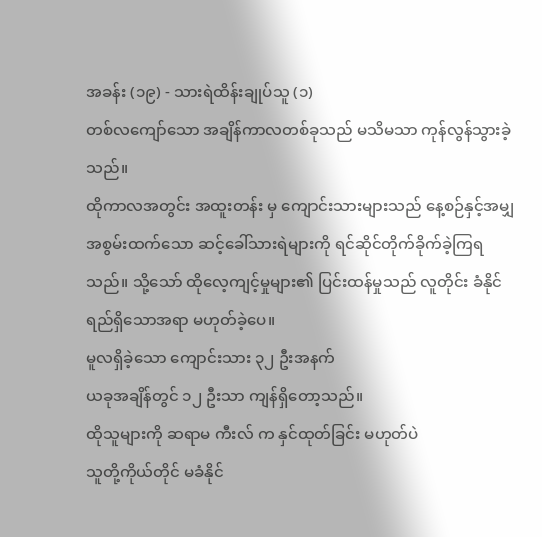အခန်း (၁၉) - သားရဲထိန်းချုပ်သူ (၁)
တစ်လကျော်သော အချိန်ကာလတစ်ခုသည် မသိမသာ ကုန်လွန်သွားခဲ့သည်။
ထိုကာလအတွင်း အထူးတန်း မှ ကျောင်းသားများသည် နေ့စဉ်နှင့်အမျှ အစွမ်းထက်သော ဆင့်ခေါ်သားရဲများကို ရင်ဆိုင်တိုက်ခိုက်ခဲ့ကြရသည်။ သို့သော် ထိုလေ့ကျင့်မှုများ၏ ပြင်းထန်မှုသည် လူတိုင်း ခံနိုင်ရည်ရှိသောအရာ မဟုတ်ခဲ့ပေ။
မူလရှိခဲ့သော ကျောင်းသား ၃၂ ဦးအနက်
ယခုအချိန်တွင် ၁၂ ဦးသာ ကျန်ရှိတော့သည်။
ထိုသူများကို ဆရာမ ကီးလ် က နှင်ထုတ်ခြင်း မဟုတ်ပဲ
သူတို့ကိုယ်တိုင် မခံနိုင်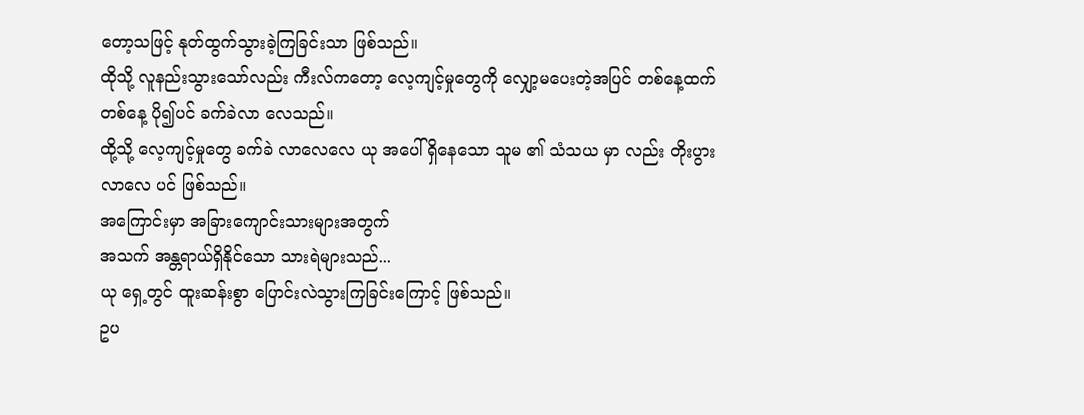တော့သဖြင့် နုတ်ထွက်သွားခဲ့ကြခြင်းသာ ဖြစ်သည်။
ထိုသို့ လူနည်းသွားသော်လည်း ကီးလ်ကတော့ လေ့ကျင့်မှုတွေကို လျှော့မပေးတဲ့အပြင် တစ်နေ့ထက် တစ်နေ့ ပို၍ပင် ခက်ခဲလာ လေသည်။
ထို့သို့ လေ့ကျင့်မှုတွေ ခက်ခဲ လာလေလေ ယု အပေါ် ရှိနေသော သူမ ၏ သံသယ မှာ လည်း တိုးပွားလာလေ ပင် ဖြစ်သည်။
အကြောင်းမှာ အခြားကျောင်းသားများအတွက်
အသက် အန္တရာယ်ရှိနိုင်သော သားရဲများသည်...
ယု ရှေ့တွင် ထူးဆန်းစွာ ပြောင်းလဲသွားကြခြင်းကြောင့် ဖြစ်သည်။
ဥပ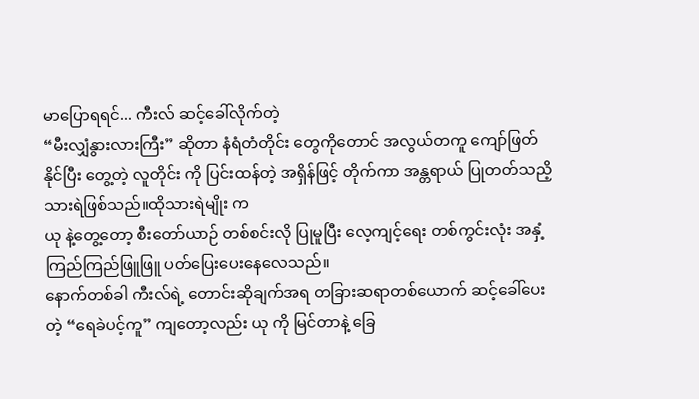မာပြောရရင်... ကီးလ် ဆင့်ခေါ်လိုက်တဲ့
“မီးလျှံနွားလားကြီး” ဆိုတာ နံရံတံတိုင်း တွေကိုတောင် အလွယ်တကူ ကျော်ဖြတ်နိုင်ပြီး တွေ့တဲ့ လူတိုင်း ကို ပြင်းထန်တဲ့ အရှိန်ဖြင့် တိုက်ကာ အန္တရာယ် ပြုတတ်သညိ့ သားရဲဖြစ်သည်။ထိုသားရဲမျိုး က
ယု နဲ့တွေ့တော့ စီးတော်ယာဉ် တစ်စင်းလို ပြုမူပြီး လေ့ကျင့်ရေး တစ်ကွင်းလုံး အနှံ့ ကြည်ကြည်ဖြူဖြူ ပတ်ပြေးပေးနေလေသည်။
နောက်တစ်ခါ ကီးလ်ရဲ့ တောင်းဆိုချက်အရ တခြားဆရာတစ်ယောက် ဆင့်ခေါ်ပေးတဲ့ “ရေခဲပင့်ကူ” ကျတော့လည်း ယု ကို မြင်တာနဲ့ ခြေ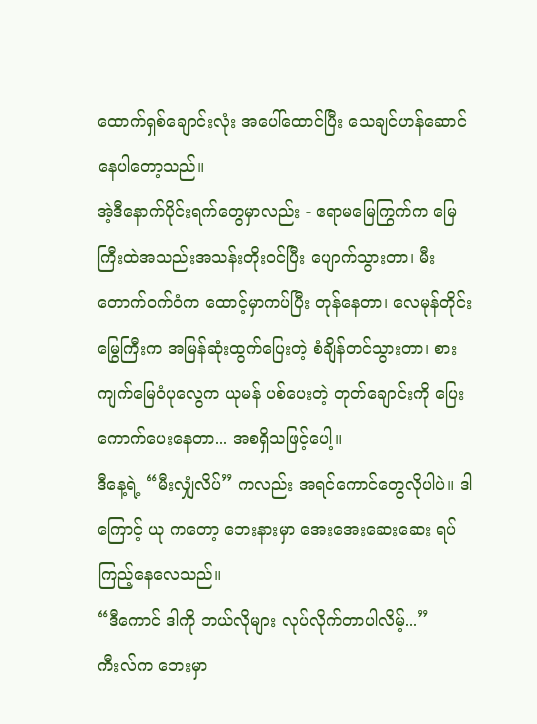ထောက်ရှစ်ချောင်းလုံး အပေါ်ထောင်ပြီး သေချင်ဟန်ဆောင်နေပါတော့သည်။
အဲ့ဒီနောက်ပိုင်းရက်တွေမှာလည်း - ဧရာမမြေကြွက်က မြေကြီးထဲအသည်းအသန်းတိုး၀င်ပြီး ပျောက်သွားတာ၊ မီးတောက်ဝက်ဝံက ထောင့်မှာကပ်ပြီး တုန်နေတာ၊ လေမုန်တိုင်းမြွေကြီးက အမြန်ဆုံးထွက်ပြေးတဲ့ စံချိန်တင်သွားတာ၊ စားကျက်မြေဝံပုလွေက ယုမန် ပစ်ပေးတဲ့ တုတ်ချောင်းကို ပြေးကောက်ပေးနေတာ... အစရှိသဖြင့်ပေါ့။
ဒီနေ့ရဲ့ “မီးလျှံလိပ်” ကလည်း အရင်ကောင်တွေလိုပါပဲ။ ဒါကြောင့် ယု ကတော့ ဘေးနားမှာ အေးအေးဆေးဆေး ရပ်ကြည့်နေလေသည်။
“ဒီကောင် ဒါကို ဘယ်လိုများ လုပ်လိုက်တာပါလိမ့်...”
ကီးလ်က ဘေးမှာ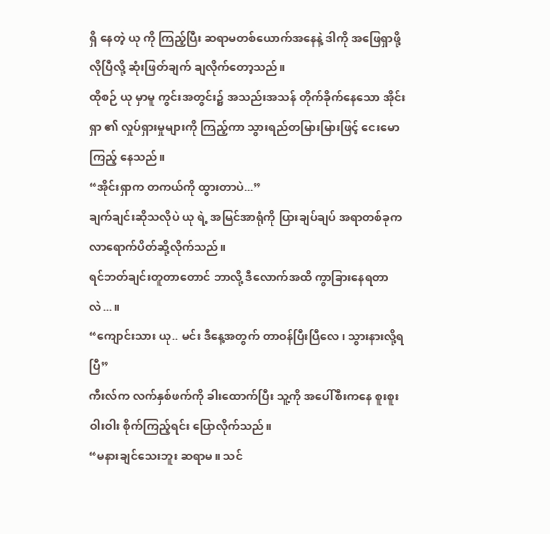ရှိ နေတဲ့ ယု ကို ကြည့်ပြီး ဆရာမတစ်ယောက်အနေနဲ့ ဒါကို အဖြေရှာဖို့ လိုပြီလို့ ဆုံးဖြတ်ချက် ချလိုက်တော့သည်။
ထိုစဉ် ယု မှာမူ ကွင်းအတွင်း၌ အသည်းအသန် တိုက်ခိုက်နေသော အိုင်းရှာ ၏ လှုပ်ရှားမှုများကို ကြည့်ကာ သွားရည်တမြားမြားဖြင့် ငေးမောကြည့် နေသည်။
“အိုင်းရှာက တကယ်ကို ထွားတာပဲ...”
ချက်ချင်းဆိုသလိုပဲ ယု ရဲ့ အမြင်အာရုံကို ပြားချပ်ချပ် အရာတစ်ခုက လာရောက်ပိတ်ဆို့လိုက်သည်။
ရင်ဘတ်ချင်းတူတာတောင် ဘာလို့ ဒီလောက်အထိ ကွာခြားနေရတာလဲ...။
“ကျောင်းသား ယု.. မင်း ဒီနေ့အတွက် တာဝန်ပြီးပြီလေ၊ သွားနားလို့ရပြီ”
ကီးလ်က လက်နှစ်ဖက်ကို ခါးထောက်ပြီး သူ့ကို အပေါ်စီးကနေ စူးစူးဝါးဝါး စိုက်ကြည့်ရင်း ပြောလိုက်သည်။
“မနားချင်သေးဘူး ဆရာမ။ သင်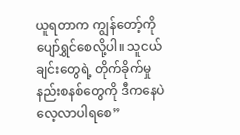ယူရတာက ကျွန်တော့်ကို ပျော်ရွှင်စေလို့ပါ။ သူငယ်ချင်းတွေရဲ့ တိုက်ခိုက်မှု နည်းစနစ်တွေကို ဒီကနေပဲ လေ့လာပါရစေ”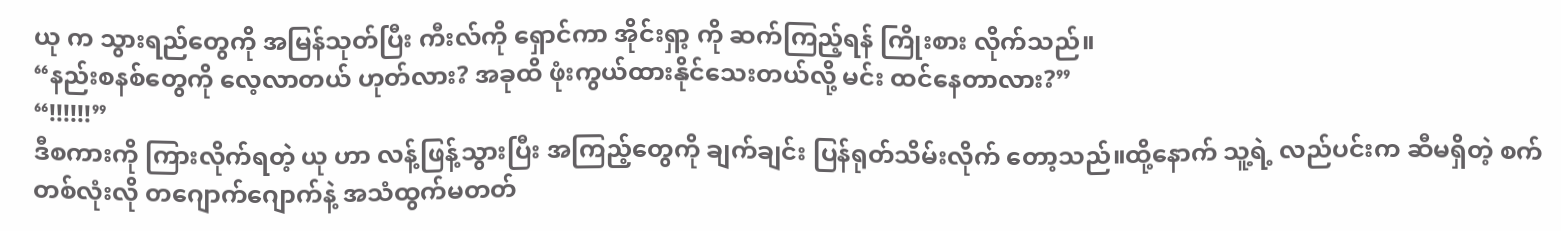ယု က သွားရည်တွေကို အမြန်သုတ်ပြီး ကီးလ်ကို ရှောင်ကာ အိုင်းရှာ့ ကို ဆက်ကြည့်ရန် ကြိုးစား လိုက်သည်။
“နည်းစနစ်တွေကို လေ့လာတယ် ဟုတ်လား? အခုထိ ဖုံးကွယ်ထားနိုင်သေးတယ်လို့ မင်း ထင်နေတာလား?”
“!!!!!!”
ဒီစကားကို ကြားလိုက်ရတဲ့ ယု ဟာ လန့်ဖြန့်သွားပြီး အကြည့်တွေကို ချက်ချင်း ပြန်ရုတ်သိမ်းလိုက် တော့သည်။ထို့နောက် သူ့ရဲ့ လည်ပင်းက ဆီမရှိတဲ့ စက်တစ်လုံးလို တဂျောက်ဂျောက်နဲ့ အသံထွက်မတတ်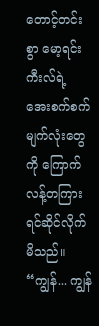တောင့်တင်းစွာ မော့ရင်း ကီးလ်ရဲ့ အေးစက်စက် မျက်လုံးတွေ ကို ကြောက်လန့်တကြား ရင်ဆိုင်လိုက်မိသည်။
“ကျွန်... ကျွန်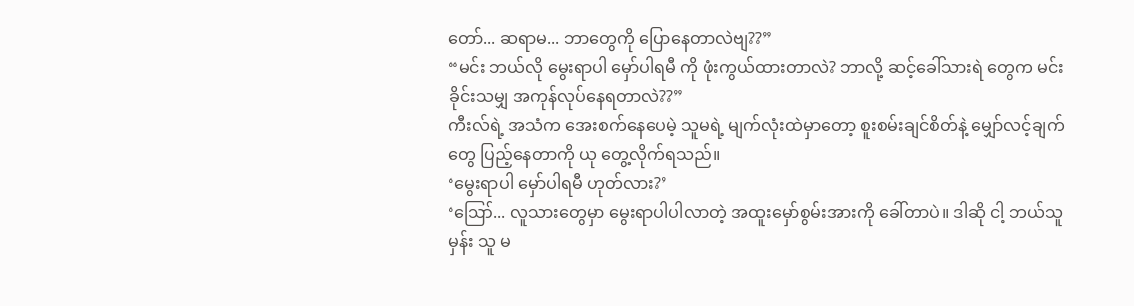တော်... ဆရာမ... ဘာတွေကို ပြောနေတာလဲဗျ??”
“မင်း ဘယ်လို မွေးရာပါ မှော်ပါရမီ ကို ဖုံးကွယ်ထားတာလဲ? ဘာလို့ ဆင့်ခေါ်သားရဲ တွေက မင်းခိုင်းသမျှ အကုန်လုပ်နေရတာလဲ??”
ကီးလ်ရဲ့ အသံက အေးစက်နေပေမဲ့ သူမရဲ့ မျက်လုံးထဲမှာတော့ စူးစမ်းချင်စိတ်နဲ့ မျှော်လင့်ချက်တွေ ပြည့်နေတာကို ယု တွေ့လိုက်ရသည်။
‘မွေးရာပါ မှော်ပါရမီ ဟုတ်လား?’
‘ဪ... လူသားတွေမှာ မွေးရာပါပါလာတဲ့ အထူးမှော်စွမ်းအားကို ခေါ်တာပဲ။ ဒါဆို ငါ့ ဘယ်သူမှန်း သူ မ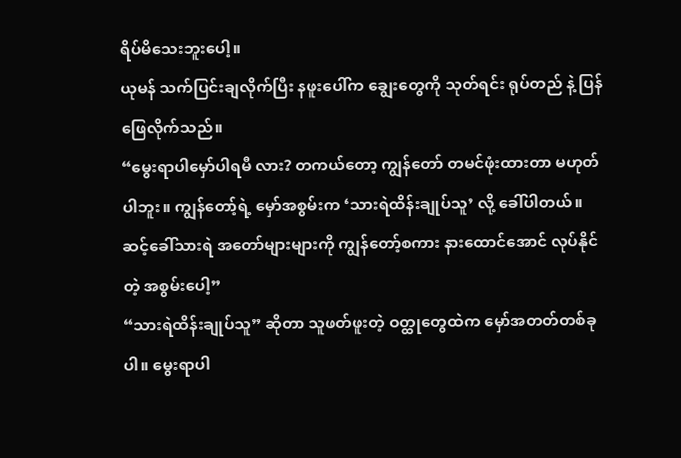ရိပ်မိသေးဘူးပေါ့။
ယုမန် သက်ပြင်းချလိုက်ပြီး နဖူးပေါ်က ချွေးတွေကို သုတ်ရင်း ရုပ်တည် နဲ့ ပြန်ဖြေလိုက်သည်။
“မွေးရာပါမှော်ပါရမီ လား? တကယ်တော့ ကျွန်တော် တမင်ဖုံးထားတာ မဟုတ်ပါဘူး။ ကျွန်တော့်ရဲ့ မှော်အစွမ်းက ‘သားရဲထိန်းချုပ်သူ’ လို့ ခေါ်ပါတယ်။ ဆင့်ခေါ်သားရဲ အတော်များများကို ကျွန်တော့်စကား နားထောင်အောင် လုပ်နိုင်တဲ့ အစွမ်းပေါ့”
“သားရဲထိန်းချုပ်သူ” ဆိုတာ သူဖတ်ဖူးတဲ့ ဝတ္ထုတွေထဲက မှော်အတတ်တစ်ခုပါ။ မွေးရာပါ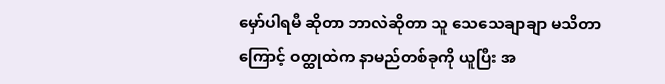မှော်ပါရမီ ဆိုတာ ဘာလဲဆိုတာ သူ သေသေချာချာ မသိတာကြောင့် ဝတ္ထုထဲက နာမည်တစ်ခုကို ယူပြီး အ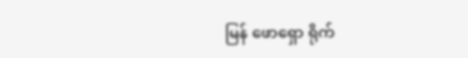မြန် ဖောရှော ရိုက်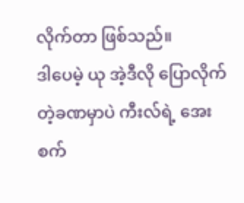လိုက်တာ ဖြစ်သည်။
ဒါပေမဲ့ ယု အဲ့ဒီလို ပြောလိုက်တဲ့ခဏမှာပဲ ကီးလ်ရဲ့ အေးစက်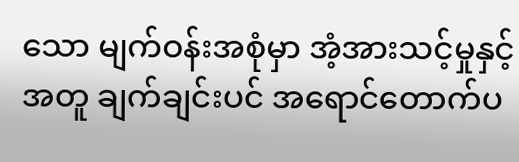သော မျက်ဝန်းအစုံမှာ အံ့အားသင့်မှုနှင့်အတူ ချက်ချင်းပင် အရောင်တောက်ပ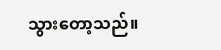သွားတော့သည်။